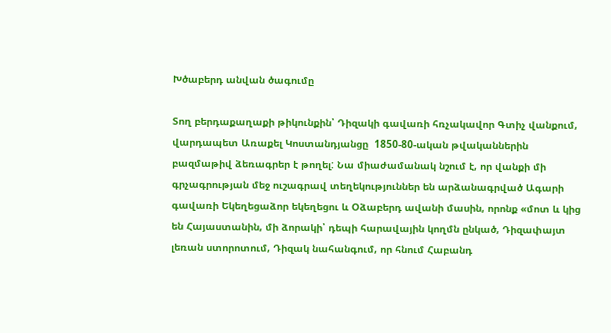Խծաբերդ անվան ծագումը

Տող բերդաքաղաքի թիկունքին՝ Դիզակի գավառի հռչակավոր Գտիչ վանքում, վարդապետ Առաքել Կոստանդյանցը  1850-80-ական թվականներին բազմաթիվ ձեռագրեր է թողել: Նա միաժամանակ նշում է, որ վանքի մի գրչագրության մեջ ուշագրավ տեղեկություններ են արձանագրված Ագարի գավառի Եկեղեցաձոր եկեղեցու և Օձաբերդ ավանի մասին, որոնք «մոտ և կից են Հայաստանին, մի ձորակի՝ դեպի հարավային կողմն ընկած, Դիզափայտ լեռան ստորոտում, Դիզակ նահանգում, որ հնում Հաբանդ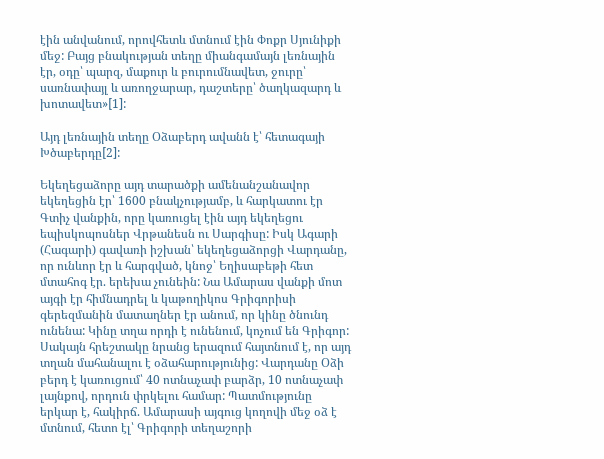էին անվանում, որովհետև մտնում էին Փոքր Սյունիքի մեջ: Բայց բնակության տեղը միանգամայն լեռնային էր, օդը՝ պարզ, մաքուր և բուրումնավետ, ջուրը՝ սառնափայլ և առողջարար, դաշտերը՝ ծաղկազարդ և խոտավետ»[1]:

Այդ լեռնային տեղը Օձաբերդ ավանն է՝ հետագայի Խծաբերդը[2]:

Եկեղեցաձորը այդ տարածքի ամենանշանավոր եկեղեցին էր՝ 1600 բնակչությամբ, և հարկատու էր Գտիչ վանքին, որը կառուցել էին այդ եկեղեցու եպիսկոպոսներ Վրթանեսն ու Սարգիսը: Իսկ Ագարի (Հագարի) գավառի իշխան՝ եկեղեցաձորցի Վարդանը, որ ունևոր էր և հարգված, կնոջ՝ Եղիսաբեթի հետ մտահոգ էր. երեխա չունեին: Նա Ամարաս վանքի մոտ այգի էր հիմնադրել և կաթողիկոս Գրիգորիսի գերեզմանին մատաղներ էր անում, որ կինը ծնունդ ունենա: Կինը տղա որդի է ունենում, կոչում են Գրիգոր: Սակայն հրեշտակը նրանց երազում հայտնում է, որ այդ տղան մահանալու է օձահարությունից: Վարդանը Օձի բերդ է կառուցում՝ 40 ոտնաչափ բարձր, 10 ոտնաչափ լայնքով, որդուն փրկելու համար: Պատմությունը երկար է, հակիրճ. Ամարասի այգուց կողովի մեջ օձ է մտնում, հետո էլ՝ Գրիգորի տեղաշորի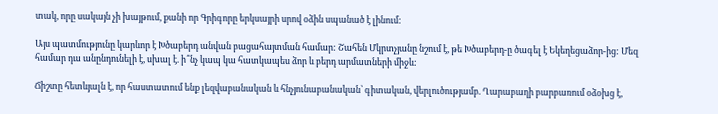տակ, որը սակայն չի խայթում, քանի որ Գրիգորը երկսայրի սրով օձին սպանած է լինում:

Այս պատմությունը կարևոր է Խծաբերդ անվան բացահայտման համար: Շահեն Մկրտչյանը նշում է, թե Խծաբերդ-ը ծագել է Եկեղեցաձոր-ից: Մեզ համար դա անընդունելի է, սխալ է. ի՞նչ կապ կա հատկապես ձոր և բերդ արմատների միջև:

Ճիշտը հետևյալն է, որ հաստատում ենք լեզվաբանական և հնչյունաբանական՝ գիտական, վերլուծությամբ. Ղարաբաղի բարբառում օձօխց է,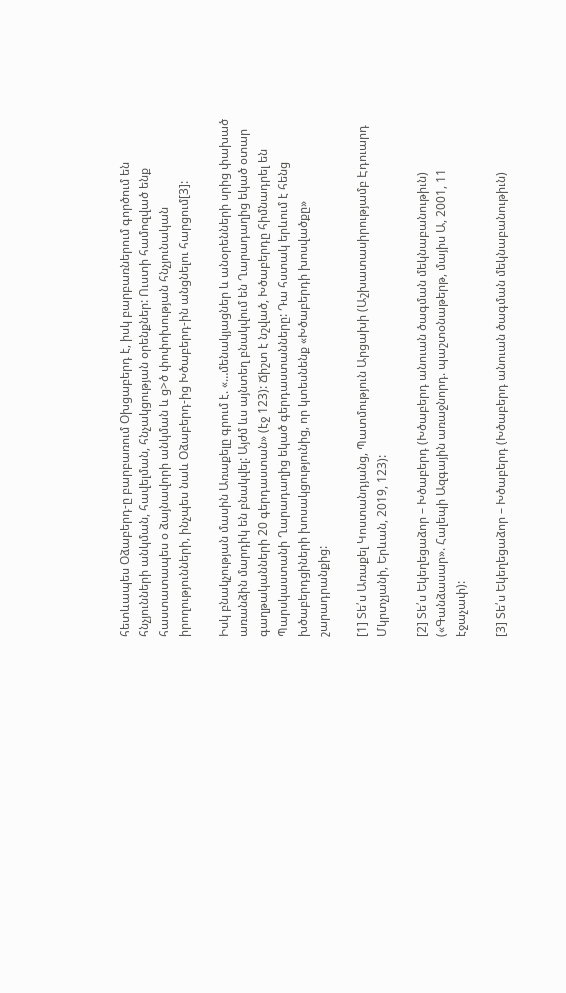հետևապես Օձաբերդ-ը բարբառում Օխցաբերդ է, իսկ բարբառներում գործում են հնչյունների անկման, հավելման, հնչակցության օրենքներ: Ուստի համոզված ենք հաստատապես օ ձայնավորի անկման և ց>ծ փոփոխության հնչյունական իրողությունների, ինչպես նաև Օձաբերդ-ից Խծաբերդ-ին անցնելու հարցում[3]:

Իսկ բնակչության մասին Առաքելը գրում է. «…մենակյացներ և անօրենների սրից փախած առանձին մարդիկ են բնակվել: Այժմ ևս այնտեղ բնակվում են Ղարադաղից եկած օտար գաղթականների 20 գերդաստան» (էջ 123): Ճիշտ է նշված, Խծաբերդը հիմնադրել են Պարսկաստանի Ղարադաղից եկած գերդաստանները: Դա հստակ երևում է հենց խծաբերդցիների խոսակցությունից, որ կտեսնենք «Խծաբերդի խոսվածքը» շարադրանքից:

[1] Տե՛ս Առաքել Կոստանդյանց, Պատմություն Արցախի (Աշխատասիրությամբ Էդուարդ Մկրտչյանի, Երևան, 2019, 123):

[2] Տե՛ս Եկեղեցաձոր – Խծաբերդ (Խծաբերդ անուան ծագման մեկնաբանութիւն) («Գանձասար». Հալեպի Ազգային առաջնորդ. պաշտօնաթերթ, մայիս Ա, 2001, 11 էջաչափ):

[3] Տե՛ս Եկեղեցաձոր – Խծաբերդ (Խծաբերդ անուան ծագման մեկնաբանութիւն)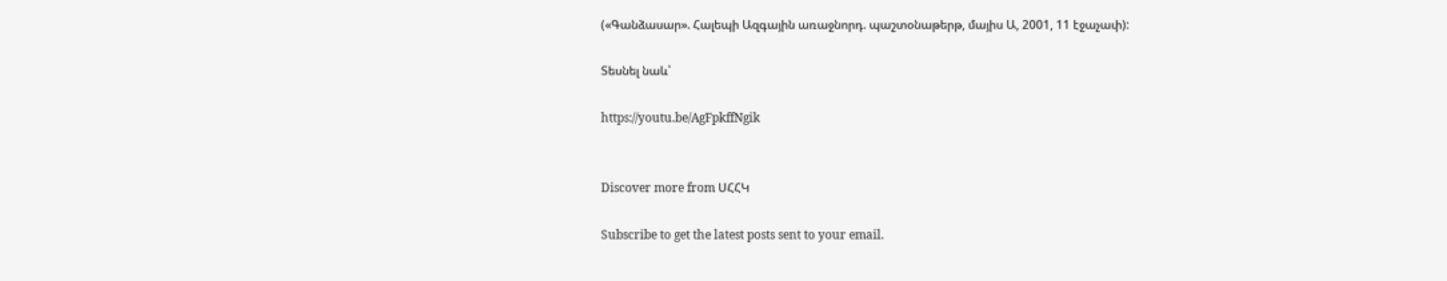(«Գանձասար». Հալեպի Ազգային առաջնորդ. պաշտօնաթերթ, մայիս Ա, 2001, 11 էջաչափ):

Տեսնել նաև՝

https://youtu.be/AgFpkffNgik


Discover more from ՍՀՀԿ

Subscribe to get the latest posts sent to your email.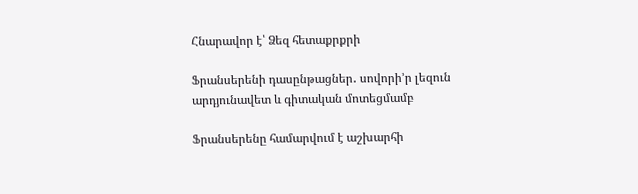Հնարավոր է՝ Ձեզ հետաքրքրի

Ֆրանսերենի դասընթացներ․ սովորի’ր լեզուն արդյունավետ և գիտական մոտեցմամբ

Ֆրանսերենը համարվում է աշխարհի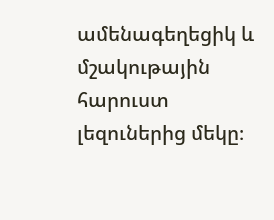ամենագեղեցիկ և մշակութային հարուստ լեզուներից մեկը։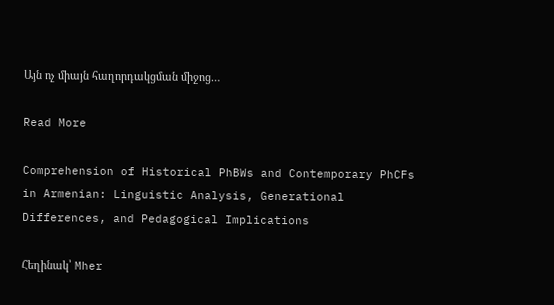Այն ոչ միայն հաղորդակցման միջոց…

Read More

Comprehension of Historical PhBWs and Contemporary PhCFs in Armenian: Linguistic Analysis, Generational Differences, and Pedagogical Implications

Հեղինակ՝ Mher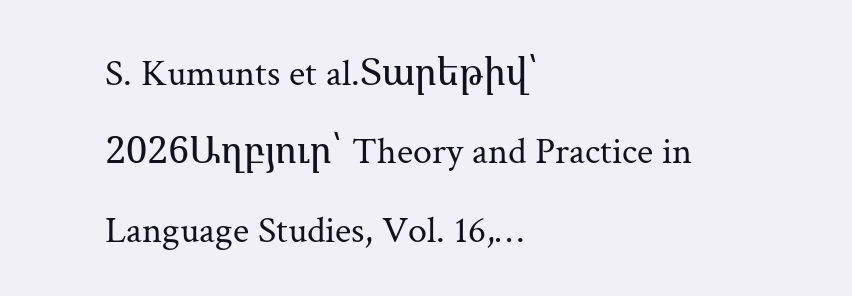S. Kumunts et al.Տարեթիվ՝ 2026Աղբյուր՝ Theory and Practice in Language Studies, Vol. 16,…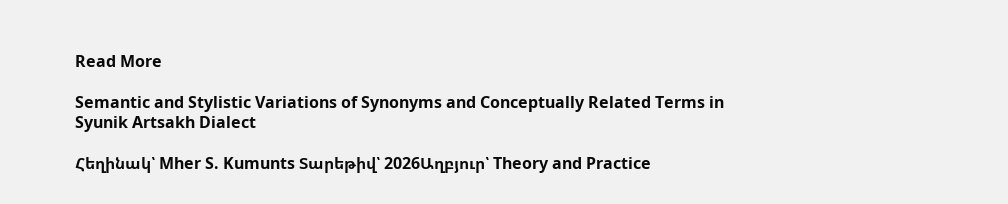Read More

Semantic and Stylistic Variations of Synonyms and Conceptually Related Terms in Syunik Artsakh Dialect

Հեղինակ՝ Mher S. Kumunts Տարեթիվ՝ 2026Աղբյուր՝ Theory and Practice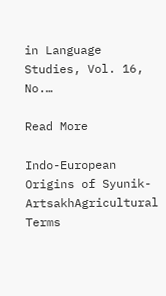in Language Studies, Vol. 16, No.…

Read More

Indo-European Origins of Syunik-ArtsakhAgricultural Terms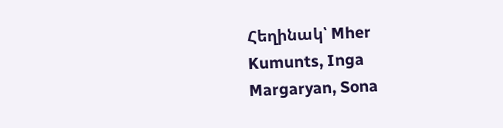Հեղինակ՝ Mher Kumunts, Inga Margaryan, Sona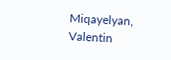Miqayelyan, Valentin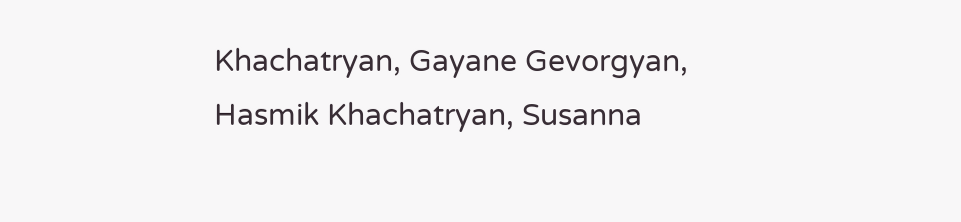Khachatryan, Gayane Gevorgyan, Hasmik Khachatryan, Susanna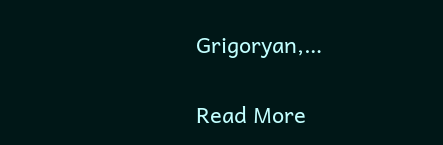Grigoryan,…

Read More